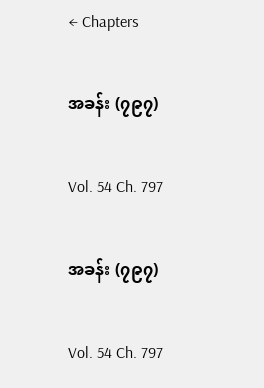← Chapters

အခန်း (၇၉၇)

Vol. 54 Ch. 797

အခန်း (၇၉၇)

Vol. 54 Ch. 797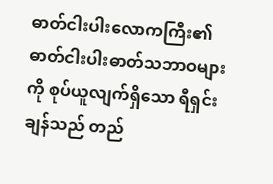ဓာတ်ငါးပါးလောကကြီး၏ ဓာတ်ငါးပါးဓာတ်သဘာဝများကို စုပ်ယူလျက်ရှိသော ရီရှင်းချန်သည် တည်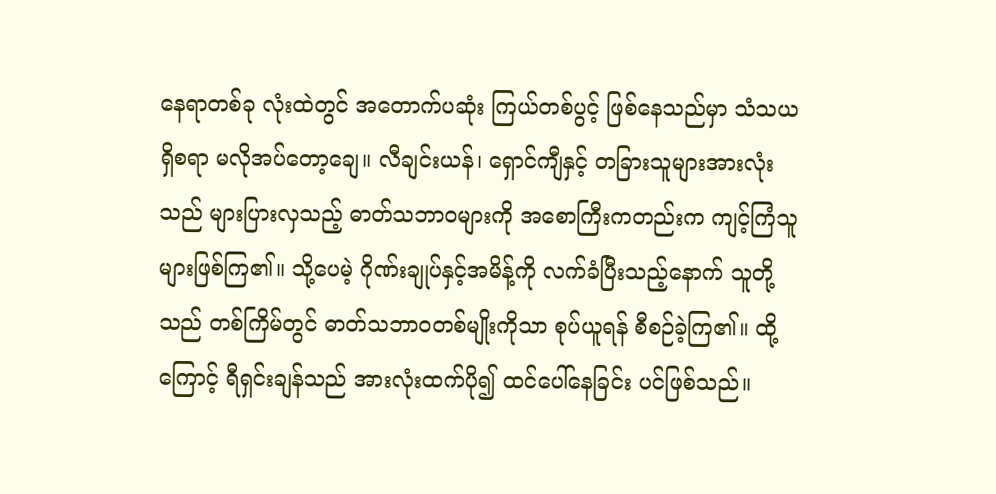နေရာတစ်ခု လုံးထဲတွင် အတောက်ပဆုံး ကြယ်တစ်ပွင့် ဖြစ်နေသည်မှာ သံသယရှိစရာ မလိုအပ်တော့ချေ။ လီချင်းယန်၊ ရှောင်ကျီနှင့် တခြားသူများအားလုံးသည် များပြားလှသည့် ဓာတ်သဘာဝများကို အစောကြီးကတည်းက ကျင့်ကြံသူများဖြစ်ကြ၏။ သို့ပေမဲ့ ဂိုဏ်းချုပ်နှင့်အမိန့်ကို လက်ခံပြီးသည့်နောက် သူတို့သည် တစ်ကြိမ်တွင် ဓာတ်သဘာဝတစ်မျိုးကိုသာ စုပ်ယူရန် စီစဉ်ခဲ့ကြ၏။ ထို့ကြောင့် ရီရှင်းချန်သည် အားလုံးထက်ပို၍ ထင်ပေါ်နေခြင်း ပင်ဖြစ်သည်။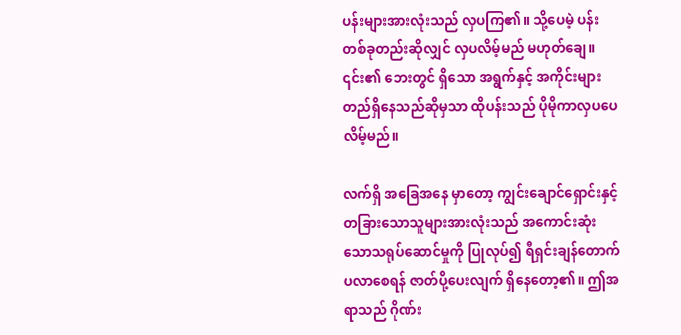ပန်းများအားလုံးသည် လှပကြ၏။ သို့ပေမဲ့ ပန်းတစ်ခုတည်းဆိုလျှင် လှပလိမ့်မည် မဟုတ်ချေ။ ၎င်း၏ ဘေးတွင် ရှိသော အရွက်နှင့် အကိုင်းများ တည်ရှိနေသည်ဆိုမှသာ ထိုပန်းသည် ပိုမိုကာလှပပေလိမ့်မည်။

လက်ရှိ အခြေအနေ မှာတော့ ကျွင်းချောင်ရှောင်းနှင့် တခြားသောသူများအားလုံးသည် အကောင်းဆုံးသောသရုပ်ဆောင်မှုကို ပြုလုပ်၍ ရီရှင်းချန်တောက်ပလာစေရန် ဇာတ်ပို့ပေးလျက် ရှိနေတော့၏။ ဤအရာသည် ဂိုဏ်း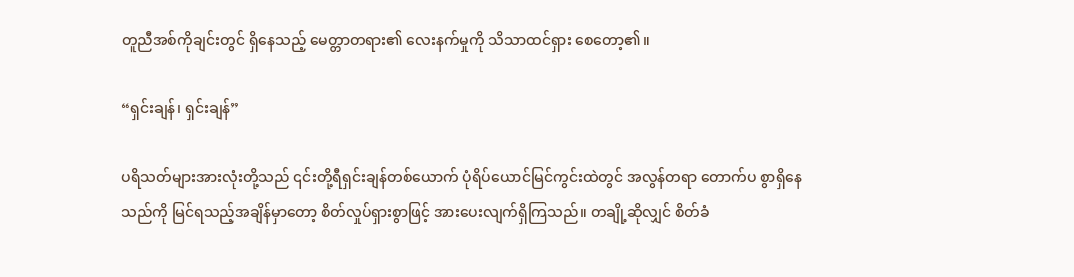တူညီအစ်ကိုချင်းတွင် ရှိနေသည့် မေတ္တာတရား၏ လေးနက်မှုကို သိသာထင်ရှား စေတော့၏။

“ရှင်းချန်၊ ရှင်းချန်”

ပရိသတ်များအားလုံးတို့သည် ၎င်းတို့ရီရှင်းချန်တစ်ယောက် ပုံရိပ်ယောင်မြင်ကွင်းထဲတွင် အလွန်တရာ တောက်ပ စွာရှိနေသည်ကို မြင်ရသည့်အချိန်မှာတော့ စိတ်လှုပ်ရှားစွာဖြင့် အားပေးလျက်ရှိကြသည်။ တချို့ဆိုလျှင် စိတ်ခံ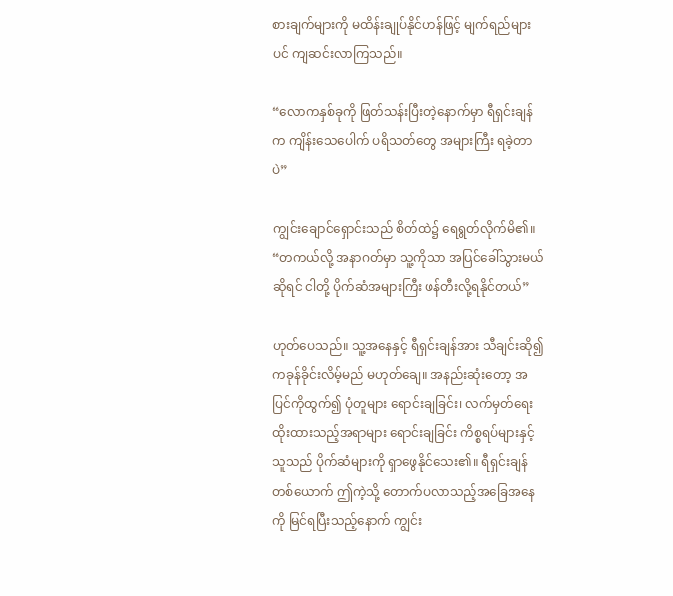စားချက်များကို မထိန်းချုပ်နိုင်ဟန်ဖြင့် မျက်ရည်များပင် ကျဆင်းလာကြသည်။

“လောကနှစ်ခုကို ဖြတ်သန်းပြီးတဲ့နောက်မှာ ရီရှင်းချန်က ကျိန်းသေပေါက် ပရိသတ်တွေ အများကြီး ရခဲ့တာပဲ”

ကျွင်းချောင်ရှောင်းသည် စိတ်ထဲ၌ ရေရွတ်လိုက်မိ၏။ “တကယ်လို့ အနာဂတ်မှာ သူ့ကိုသာ အပြင်ခေါ်သွားမယ် ဆိုရင် ငါတို့ ပိုက်ဆံအများကြီး ဖန်တီးလို့ရနိုင်တယ်”

ဟုတ်ပေသည်။ သူ့အနေနှင့် ရီရှင်းချန်အား သီချင်းဆို၍ ကခုန်ခိုင်းလိမ့်မည် မဟုတ်ချေ။ အနည်းဆုံးတော့ အပြင်ကိုထွက်၍ ပုံတူများ ရောင်းချခြင်း၊ လက်မှတ်ရေးထိုးထားသည့်အရာများ ရောင်းချခြင်း ကိစ္စရပ်များနှင့် သူသည် ပိုက်ဆံများကို ရှာဖွေနိုင်သေး၏။ ရီရှင်းချန်တစ်ယောက် ဤကဲ့သို့ တောက်ပလာသည့်အခြေအနေကို မြင်ရပြီးသည့်နောက် ကျွင်း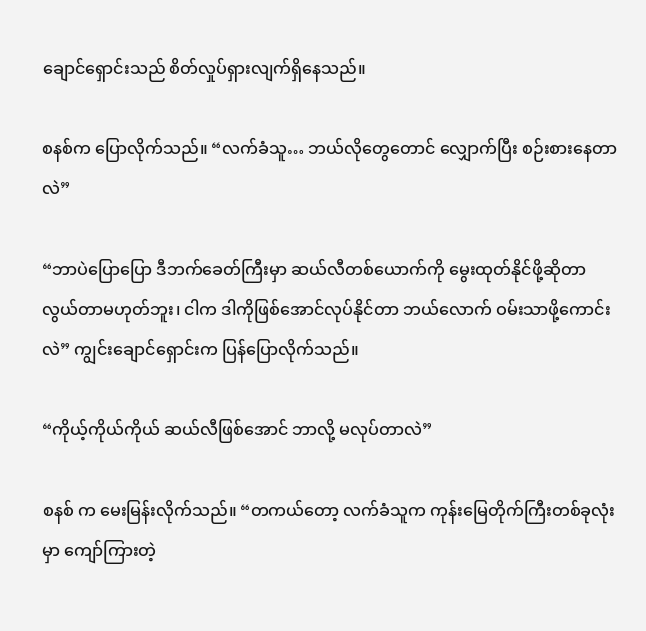ချောင်ရှောင်းသည် စိတ်လှုပ်ရှားလျက်ရှိနေသည်။

စနစ်က ပြောလိုက်သည်။ “လက်ခံသူ… ဘယ်လိုတွေတောင် လျှောက်ပြီး စဉ်းစားနေတာလဲ”

“ဘာပဲပြောပြော ဒီဘက်ခေတ်ကြီးမှာ ဆယ်လီတစ်ယောက်ကို မွေးထုတ်နိုင်ဖို့ဆိုတာ လွယ်တာမဟုတ်ဘူး၊ ငါက ဒါကိုဖြစ်အောင်လုပ်နိုင်တာ ဘယ်လောက် ဝမ်းသာဖို့ကောင်းလဲ” ကျွင်းချောင်ရှောင်းက ပြန်ပြောလိုက်သည်။

“ကိုယ့်ကိုယ်ကိုယ် ဆယ်လီဖြစ်အောင် ဘာလို့ မလုပ်တာလဲ”

စနစ် က မေးမြန်းလိုက်သည်။ “တကယ်တော့ လက်ခံသူက ကုန်းမြေတိုက်ကြီးတစ်ခုလုံးမှာ ကျော်ကြားတဲ့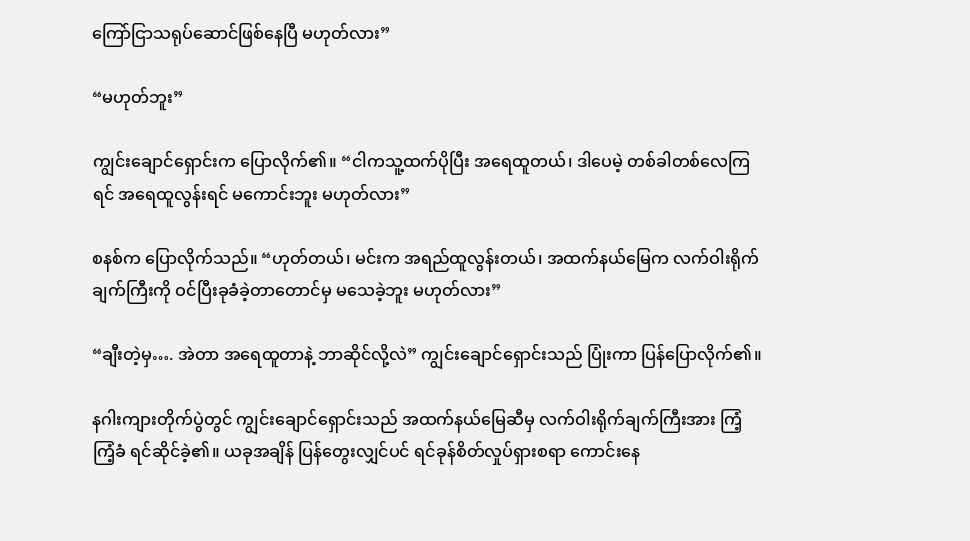ကြော်ငြာသရုပ်ဆောင်ဖြစ်နေပြီ မဟုတ်လား”

“မဟုတ်ဘူး”

ကျွင်းချောင်ရှောင်းက ပြောလိုက်၏။ “ငါကသူ့ထက်ပိုပြီး အရေထူတယ်၊ ဒါပေမဲ့ တစ်ခါတစ်လေကြရင် အရေထူလွန်းရင် မကောင်းဘူး မဟုတ်လား”

စနစ်က ပြောလိုက်သည်။ “ဟုတ်တယ်၊ မင်းက အရည်ထူလွန်းတယ်၊ အထက်နယ်မြေက လက်ဝါးရိုက်ချက်ကြီးကို ဝင်ပြီးခုခံခဲ့တာတောင်မှ မသေခဲ့ဘူး မဟုတ်လား”

“ချီးတဲ့မှ…. အဲတာ အရေထူတာနဲ့ ဘာဆိုင်လို့လဲ” ကျွင်းချောင်ရှောင်းသည် ပြုံးကာ ပြန်ပြောလိုက်၏။

နဂါးကျားတိုက်ပွဲတွင် ကျွင်းချောင်ရှောင်းသည် အထက်နယ်မြေဆီမှ လက်ဝါးရိုက်ချက်ကြီးအား ကြံ့ကြံ့ခံ ရင်ဆိုင်ခဲ့၏။ ယခုအချိန် ပြန်တွေးလျှင်ပင် ရင်ခုန်စိတ်လှုပ်ရှားစရာ ကောင်းနေ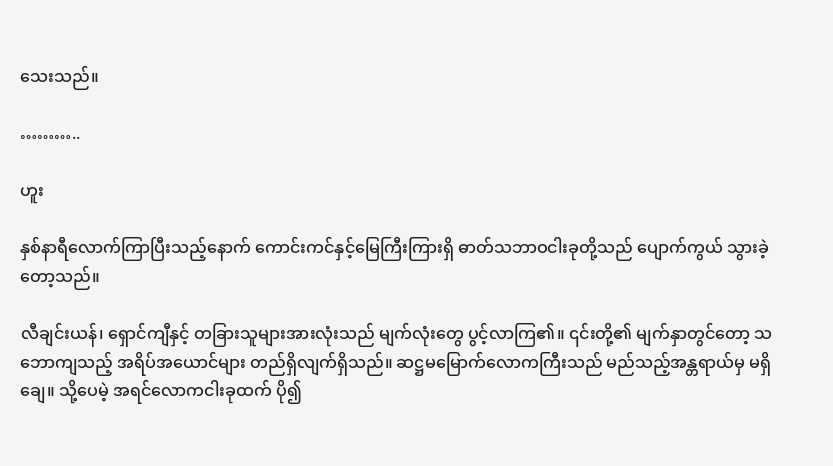သေးသည်။

………..

ဟူး

နှစ်နာရီလောက်ကြာပြီးသည့်နောက် ကောင်းကင်နှင့်မြေကြီးကြားရှိ ဓာတ်သဘာဝငါးခုတို့သည် ပျောက်ကွယ် သွားခဲ့တော့သည်။

လီချင်းယန်၊ ရှောင်ကျီနှင့် တခြားသူများအားလုံးသည် မျက်လုံးတွေ ပွင့်လာကြ၏။ ၎င်းတို့၏ မျက်နှာတွင်တော့ သဘောကျသည့် အရိပ်အယောင်များ တည်ရှိလျက်ရှိသည်။ ဆဋ္ဌမမြောက်လောကကြီးသည် မည်သည့်အန္တရာယ်မှ မရှိချေ။ သို့ပေမဲ့ အရင်လောကငါးခုထက် ပို၍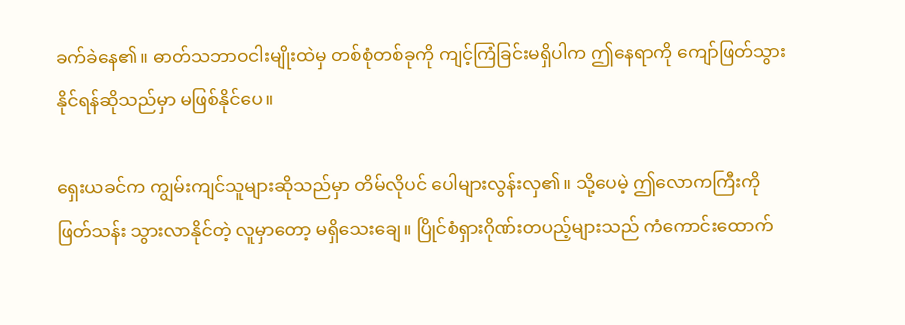ခက်ခဲနေ၏။ ဓာတ်သဘာဝငါးမျိုးထဲမှ တစ်စုံတစ်ခုကို ကျင့်ကြံခြင်းမရှိပါက ဤနေရာကို ကျော်ဖြတ်သွားနိုင်ရန်ဆိုသည်မှာ မဖြစ်နိုင်ပေ။

ရှေးယခင်က ကျွမ်းကျင်သူများဆိုသည်မှာ တိမ်လိုပင် ပေါများလွန်းလှ၏။ သို့ပေမဲ့ ဤလောကကြီးကို ဖြတ်သန်း သွားလာနိုင်တဲ့ လူမှာတော့ မရှိသေးချေ။ ပြိုင်စံရှားဂိုဏ်းတပည့်များသည် ကံကောင်းထောက်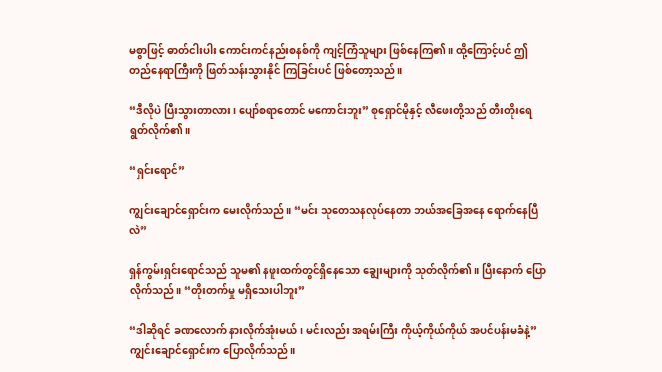မစွာဖြင့် ဓာတ်ငါးပါး ကောင်းကင်နည်းစနစ်ကို ကျင့်ကြံသူများ ဖြစ်နေကြ၏။ ထို့ကြောင့်ပင် ဤတည်နေရာကြီးကို ဖြတ်သန်းသွားနိုင် ကြခြင်းပင် ဖြစ်တော့သည်။

“ဒီလိုပဲ ပြီးသွားတာလား၊ ပျော်စရာတောင် မကောင်းဘူး” စုရှောင်မိုနှင့် လီဖေးတို့သည် တီးတိုးရေရွတ်လိုက်၏။

“ရှင်းရောင်”

ကျွင်းချောင်ရှောင်းက မေးလိုက်သည်။ “မင်း သုတေသနလုပ်နေတာ ဘယ်အခြေအနေ ရောက်နေပြီလဲ”

ရှန်ကွမ်းရှင်းရောင်သည် သူမ၏ နဖူးထက်တွင်ရှိနေသော ချွေးများကို သုတ်လိုက်၏။ ပြီးနောက် ပြောလိုက်သည်။ “တိုးတက်မှု မရှိသေးပါဘူး”

“ဒါဆိုရင် ခဏလောက် နားလိုက်အုံးမယ်၊ မင်းလည်း အရမ်းကြီး ကိုယ့်ကိုယ်ကိုယ် အပင်ပန်းမခံနဲ့” ကျွင်းချောင်ရှောင်းက ပြောလိုက်သည်။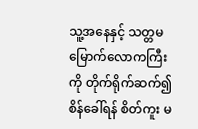သူ့အနေနှင့် သတ္တမမြောက်လောကကြီးကို တိုက်ရိုက်ဆက်၍ စိန်ခေါ်ရန် စိတ်ကူး မ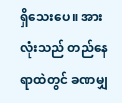ရှိသေးပေ။ အားလုံးသည် တည်နေရာထဲတွင် ခဏမျှ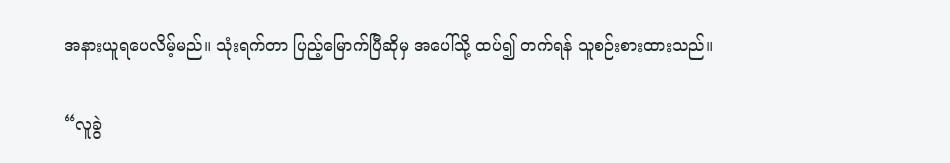အနားယူရပေလိမ့်မည်။ သုံးရက်တာ ပြည့်မြောက်ပြီဆိုမှ အပေါ်သို့ ထပ်၍ တက်ရန် သူစဉ်းစားထားသည်။

“လူခွဲ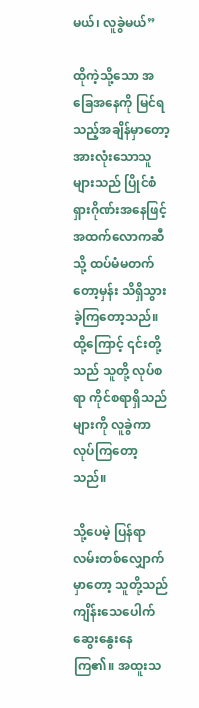မယ်၊ လူခွဲမယ်”

ထိုကဲ့သို့သော အခြေအနေကို မြင်ရသည့်အချိန်မှာ‌တော့ အားလုံးသောသူများသည် ပြိုင်စံရှားဂိုဏ်းအနေဖြင့် အထက်လောကဆီသို့ ထပ်မံမတက်တော့မှန်း သိရှိသွားခဲ့ကြတော့သည်။ ထို့ကြောင့် ၎င်းတို့သည် သူတို့ လုပ်စရာ ကိုင်စရာရှိသည်များကို လူခွဲကာ လုပ်ကြတော့သည်။

သို့ပေမဲ့ ပြန်ရာလမ်းတစ်လျှောက်မှာတော့ သူတို့သည် ကျိန်းသေပေါက် ဆွေးနွေးနေကြ၏။ အထူးသ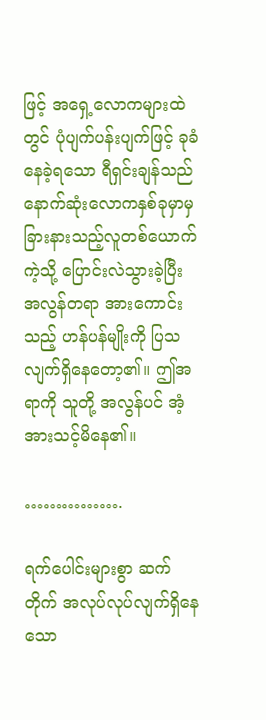ဖြင့် အရှေ့လောကများထဲတွင် ပုံပျက်ပန်းပျက်ဖြင့် ခုခံနေခဲ့ရသော ရီရှင်းချန်သည် နောက်ဆုံးလောကနှစ်ခုမှာမှ ခြားနားသည့်လူတစ်ယောက်ကဲ့သို့ ပြောင်းလဲသွားခဲ့ပြီး အလွန်တရာ အားကောင်းသည့် ဟန်ပန်မျိုးကို ပြသလျက်ရှိနေတော့၏။ ဤအရာကို သူတို့ အလွန်ပင် အံ့အားသင့်မိနေ၏။

…………….

ရက်ပေါင်းများစွာ ဆက်တိုက် အလုပ်လုပ်လျက်ရှိနေသော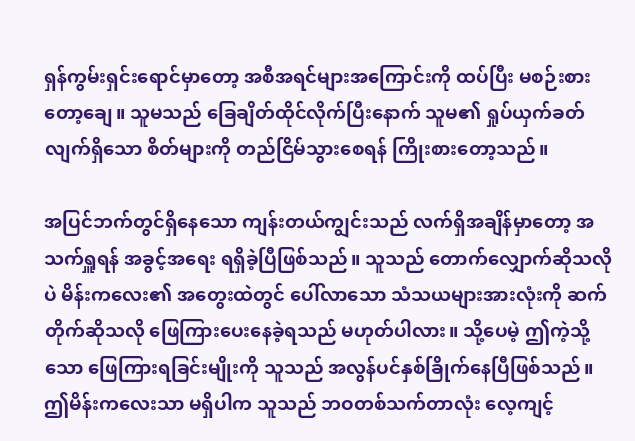ရှန်ကွမ်းရှင်းရောင်မှာတော့ အစီအရင်များအကြောင်းကို ထပ်ပြီး မစဉ်းစားတော့ချေ။ သူမသည် ခြေချိတ်ထိုင်လိုက်ပြီးနောက် သူမ၏ ရှုပ်ယှက်ခတ်လျက်ရှိသော စိတ်များကို တည်ငြိမ်သွားစေရန် ကြိုးစားတော့သည်။

အပြင်ဘက်တွင်ရှိနေသော ကျန်းတယ်ကျွင်းသည် လက်ရှိအချိန်မှာတော့ အသက်ရှူရန် အခွင့်အရေး ရရှိခဲ့ပြီဖြစ်သည်။ သူသည် တောက်‌လျှောက်ဆိုသလိုပဲ မိန်းကလေး၏ အတွေးထဲတွင် ပေါ်လာသော သံသယများအားလုံးကို ဆက်တိုက်ဆိုသလို ဖြေကြားပေးနေခဲ့ရသည် မဟုတ်ပါလား။ သို့ပေမဲ့ ဤကဲ့သို့သော ဖြေကြားရခြင်းမျိုးကို သူသည် အလွန်ပင်နှစ်ခြိုက်နေပြီဖြစ်သည်။ ဤမိန်းကလေးသာ မရှိပါက သူသည် ဘဝတစ်သက်တာလုံး လေ့ကျင့်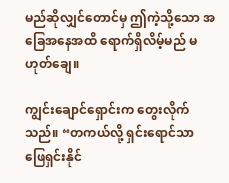မည်ဆိုလျှင်တောင်မှ ဤကဲ့သို့သော အခြေအနေအထိ ရောက်ရှိလိမ့်မည် မဟုတ်ချေ။

ကျွင်းချောင်ရှောင်းက တွေးလိုက်သည်။ “တကယ်လို့ ရှင်းရောင်သာ ဖြေရှင်းနိုင်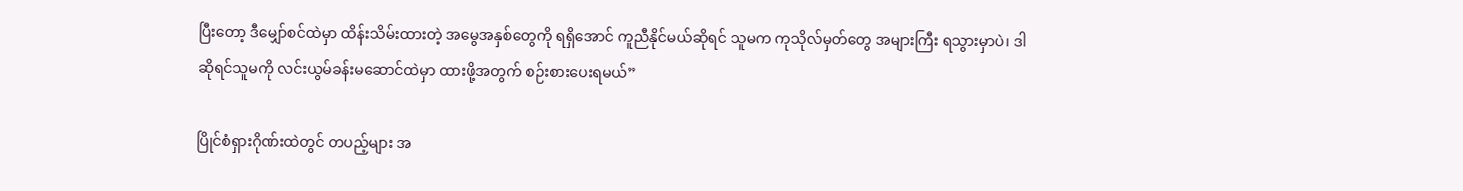ပြီးတော့ ဒီမျှော်စင်ထဲမှာ ထိန်းသိမ်းထားတဲ့ အမွေအနှစ်တွေကို ရရှိအောင် ကူညီနိုင်မယ်ဆိုရင် သူမက ကုသိုလ်မှတ်တွေ အများကြီး ရသွားမှာပဲ၊ ဒါဆိုရင်သူမကို လင်းယွမ်ခန်းမဆောင်ထဲမှာ ထားဖို့အတွက် စဉ်းစားပေးရမယ်”

ပြိုင်စံရှားဂိုဏ်းထဲတွင် တပည့်များ အ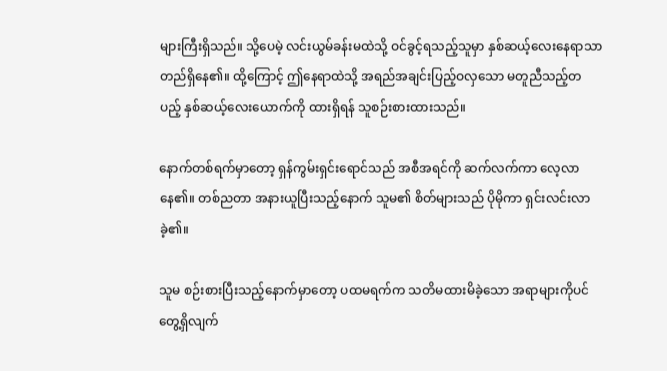များကြီးရှိသည်။ သို့ပေမဲ့ လင်းယွမ်ခန်းမထဲသို့ ဝင်ခွင့်ရသည့်သူမှာ နှစ်ဆယ့်လေးနေရာသာ တည်ရှိနေ၏။ ထို့ကြောင့် ဤနေရာထဲသို့ အရည်အချင်းပြည့်ဝလှသော မတူညီသည့်တပည့် နှစ်ဆယ့်လေးယောက်ကို ထားရှိရန် သူစဉ်းစားထားသည်။

နောက်တစ်ရက်မှာတော့ ရှန်ကွမ်းရှင်းရောင်သည် အစီအရင်ကို ဆက်လက်ကာ လေ့လာနေ၏။ တစ်ညတာ အနားယူပြီးသည့်နောက် သူမ၏ စိတ်များသည် ပိုမိုကာ ရှင်းလင်းလာခဲ့၏။

သူမ စဉ်းစားပြီးသည့်နောက်မှာတော့ ပထမရက်က သတိမထားမိခဲ့သော အရာများကိုပင် တွေ့ရှိလျက်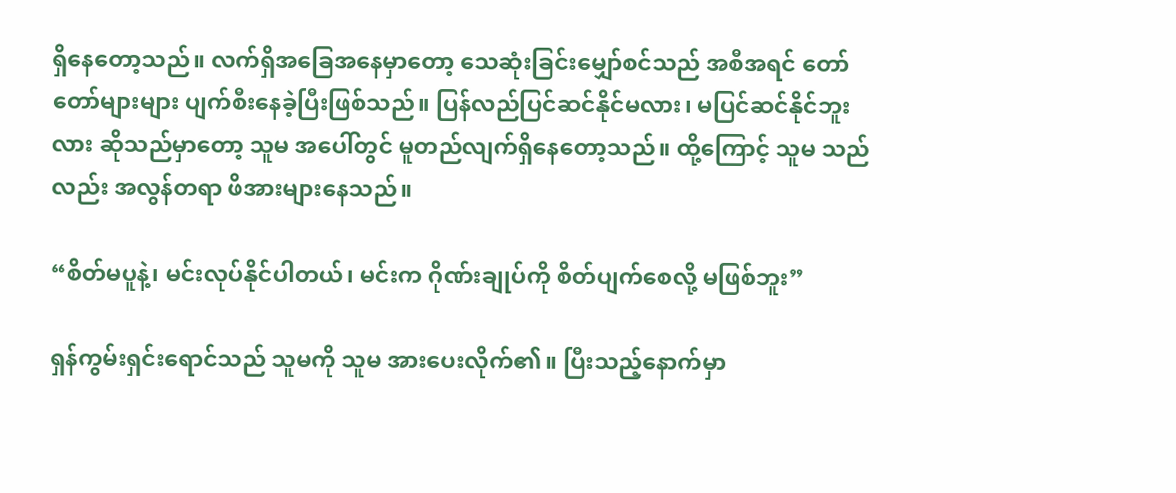ရှိနေတော့သည်။ လက်ရှိအခြေအနေမှာ‌တော့ သေဆုံးခြင်းမျှော်စင်သည် အစီအရင် တော်တော်များများ ပျက်စီးနေခဲ့ပြီးဖြစ်သည်။ ပြန်လည်ပြင်ဆင်နိုင်မလား၊ မပြင်ဆင်နိုင်ဘူးလား ဆိုသည်မှာတော့ သူမ အပေါ်တွင် မူတည်လျက်ရှိနေတော့သည်။ ထို့ကြောင့် သူမ သည်လည်း အလွန်တရာ ဖိအားများနေသည်။

“စိတ်မပူနဲ့၊ မင်းလုပ်နိုင်ပါတယ်၊ မင်းက ဂိုဏ်းချုပ်ကို စိတ်ပျက်စေလို့ မဖြစ်ဘူး”

ရှန်ကွမ်းရှင်းရောင်သည် သူမကို သူမ အားပေးလိုက်၏။ ပြီးသည့်နောက်မှာ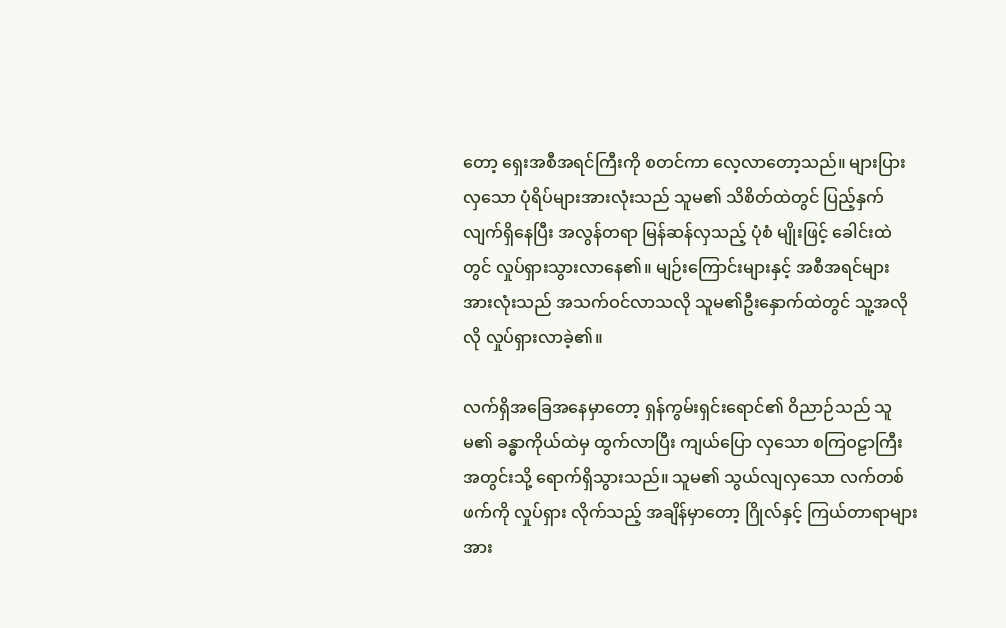တော့ ရှေးအစီအရင်ကြီးကို စတင်ကာ လေ့လာတော့သည်။ များပြား လှသော ပုံရိပ်များအားလုံးသည် သူမ၏ သိစိတ်ထဲတွင် ပြည့်နှက်လျက်ရှိနေပြီး အလွန်တရာ မြန်ဆန်လှသည့် ပုံစံ မျိုးဖြင့် ခေါင်းထဲတွင် လှုပ်ရှားသွားလာနေ၏။ မျဉ်းကြောင်းများနှင့် အစီအရင်များ အားလုံးသည် အသက်ဝင်လာသလို သူမ၏ဦးနှောက်ထဲတွင် သူ့အလိုလို လှုပ်ရှားလာခဲ့၏။

လက်ရှိအခြေအနေမှာတော့ ရှန်ကွမ်းရှင်းရောင်၏ ဝိညာဉ်သည် သူမ၏ ခန္ဓာကိုယ်ထဲမှ ထွက်လာပြီး ကျယ်ပြော လှသော စကြဝဠာကြီး အတွင်းသို့ ရောက်ရှိသွားသည်။ သူမ၏ သွယ်လျလှသော လက်တစ်ဖက်ကို လှုပ်ရှား လိုက်သည့် အချိန်မှာတော့ ဂြိုလ်နှင့် ကြယ်တာရာများအား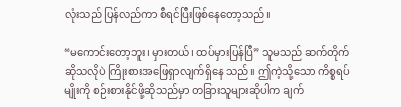လုံးသည် ပြန်လည်ကာ စီရင်ပြီးဖြစ်နေတော့သည်။

“မကောင်းတော့ဘူး၊ မှားတယ်၊ ထပ်မှားပြန်ပြီ” သူမသည် ဆက်တိုက်ဆိုသလိုပဲ ကြိုးစားအဖြေရှာလျက်ရှိနေ သည်။ ဤကဲ့သို့သော ကိစ္စရပ်မျိုးကို စဉ်းစားနိုင်ဖို့ဆိုသည်မှာ တခြားသူများဆိုပါက ချက်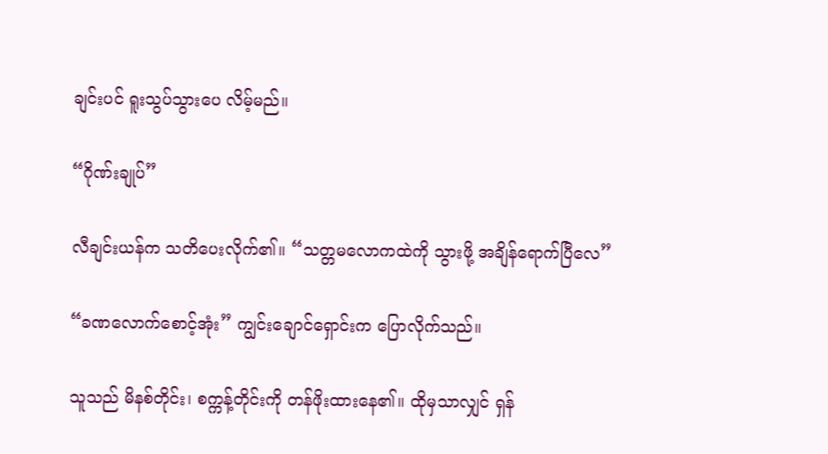ချင်းပင် ရူးသွပ်သွားပေ လိမ့်မည်။

“ဂိုဏ်းချုပ်”

လီချင်းယန်က သတိပေးလိုက်၏။ “သတ္တမလောကထဲကို သွားဖို့ အချိန်ရောက်ပြီလေ”

“ခဏလောက်စောင့်အုံး” ကျွင်းချောင်ရှောင်းက ပြောလိုက်သည်။

သူသည် မိနစ်တိုင်း၊ စက္ကန့်တိုင်းကို တန်ဖိုးထားနေ၏။ ထိုမှသာလျှင် ရှန်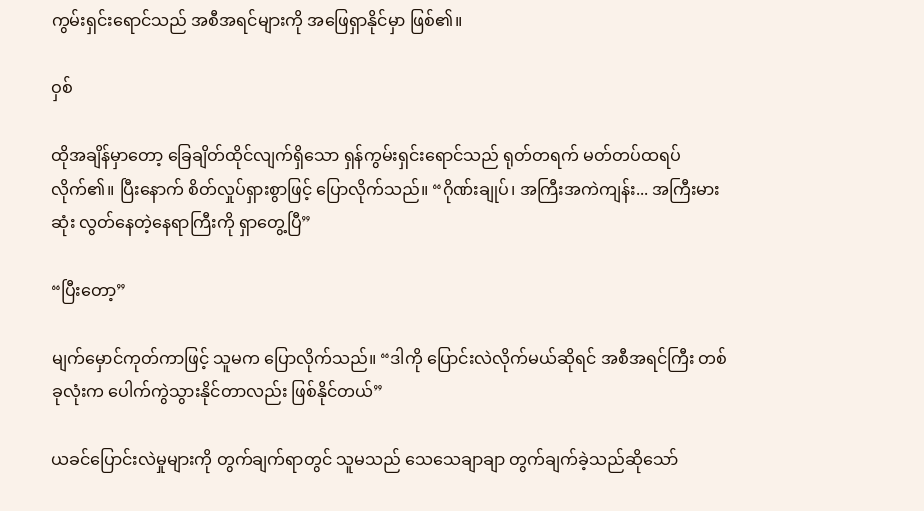ကွမ်းရှင်းရောင်သည် အစီအရင်များကို အဖြေရှာနိုင်မှာ ဖြစ်၏။

ဝှစ်

ထိုအချိန်မှာတော့ ခြေချိတ်ထိုင်လျက်ရှိသော ရှန်ကွမ်းရှင်းရောင်သည် ရုတ်တရက် မတ်တပ်ထရပ်လိုက်၏။ ပြီးနောက် စိတ်လှုပ်ရှားစွာဖြင့် ပြောလိုက်သည်။ “ဂိုဏ်းချုပ်၊ အကြီးအကဲကျန်း... အကြီးမားဆုံး လွတ်နေတဲ့နေရာကြီးကို ရှာတွေ့ပြီ”

“ပြီးတော့”

မျက်မှောင်ကုတ်ကာဖြင့် သူမက ပြောလိုက်သည်။ “ဒါကို ပြောင်းလဲလိုက်မယ်ဆိုရင် အစီအရင်ကြီး တစ်ခုလုံးက ပေါက်ကွဲသွားနိုင်တာလည်း ဖြစ်နိုင်တယ်”

ယခင်ပြောင်းလဲမှုများကို တွက်ချက်ရာတွင် သူမသည် သေသေချာချာ တွက်ချက်ခဲ့သည်ဆိုသော်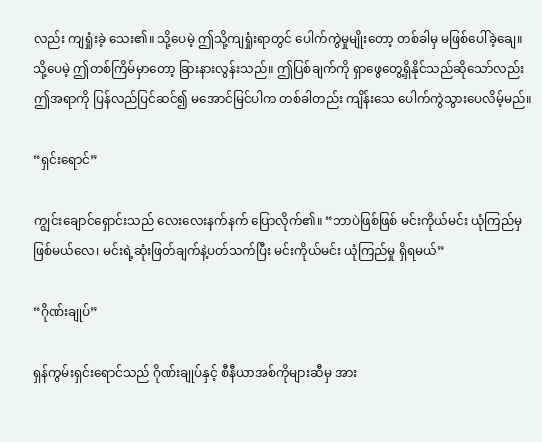လည်း ကျရှုံးခဲ့ သေး၏။ သို့ပေမဲ့ ဤသို့ကျရှုံးရာတွင် ပေါက်ကွဲမှုမျိုးတော့ တစ်ခါမှ မဖြစ်ပေါ်ခဲ့ချေ။ သို့ပေမဲ့ ဤတစ်ကြိမ်မှာတော့ ခြားနားလွန်းသည်။ ဤပြစ်ချက်ကို ရှာဖွေတွေ့ရှိနိုင်သည်ဆိုသော်လည်း ဤအရာကို ပြန်လည်ပြင်ဆင်၍ မအောင်မြင်ပါက တစ်ခါတည်း ကျိန်းသေ ပေါက်ကွဲသွားပေလိမ့်မည်။

“ရှင်းရောင်”

ကျွင်းချောင်ရှောင်းသည် လေးလေးနက်နက် ပြောလိုက်၏။ “ဘာပဲဖြစ်ဖြစ် မင်းကိုယ်မင်း ယုံကြည်မှ ဖြစ်မယ်လေ၊ မင်းရဲ့ဆုံးဖြတ်ချက်နဲ့ပတ်သက်ပြီး မင်းကိုယ်မင်း ယုံကြည်မှု ရှိရမယ်”

“ဂိုဏ်းချုပ်”

ရှန်ကွမ်းရှင်းရောင်သည် ဂိုဏ်းချုပ်နှင့် စီနီယာအစ်ကိုများဆီမှ အား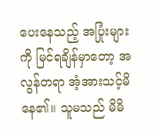ပေးနေသည့် အပြုံးများကို မြင်ရချိန်မှာတော့ အလွန်တရာ အံ့အားသင့်မိနေ၏။ သူမသည် မိမိ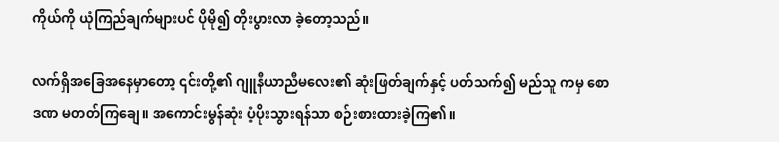ကိုယ်ကို ယုံကြည်ချက်များပင် ပိုမို၍ တိုးပွားလာ ခဲ့တော့သည်။

လက်ရှိအခြေအနေမှာတော့ ၎င်းတို့၏ ဂျူနီယာညီမလေး၏ ဆုံးဖြတ်ချက်နှင့် ပတ်သက်၍ မည်သူ ကမှ စောဒဏ မတတ်ကြချေ။ အကောင်းမွန်ဆုံး ပံ့ပိုးသွားရန်သာ စဉ်းစားထားခဲ့ကြ၏။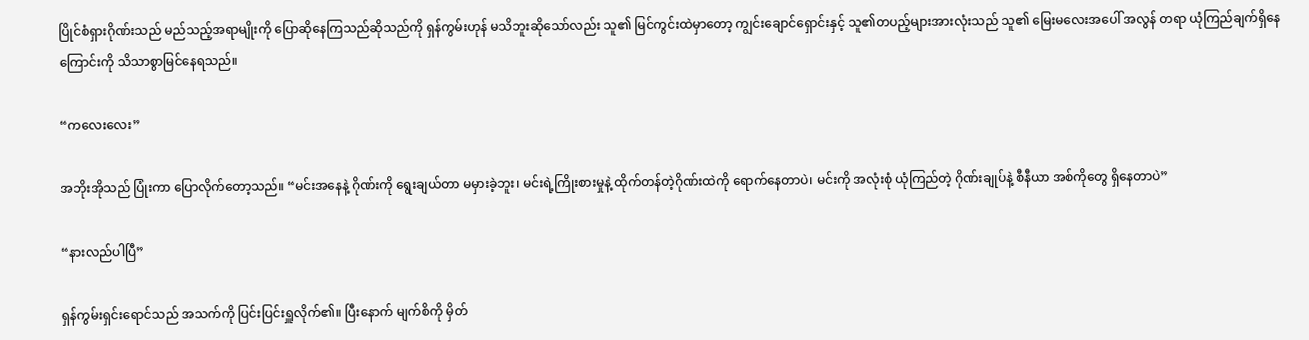ပြိုင်စံရှားဂိုဏ်းသည် မည်သည့်အရာမျိုးကို ပြောဆိုနေကြသည်ဆိုသည်ကို ရှန်ကွမ်းဟုန် မသိဘူးဆိုသော်လည်း သူ၏ မြင်ကွင်းထဲမှာတော့ ကျွင်းချောင်ရှောင်းနှင့် သူ၏တပည့်များအားလုံးသည် သူ၏ မြေးမလေးအပေါ် အလွန် တရာ ယုံကြည်ချက်ရှိနေကြောင်းကို သိသာစွာမြင်နေရသည်။

“ကလေးလေး”

အဘိုးအိုသည် ပြုံးကာ ပြောလိုက်တော့သည်။ “မင်းအနေနဲ့ ဂိုဏ်းကို ရွေးချယ်တာ မမှားခဲ့ဘူး၊ မင်းရဲ့ကြိုးစားမှုနဲ့ ထိုက်တန်တဲ့ဂိုဏ်းထဲကို ရောက်နေတာပဲ၊ မင်းကို အလုံးစုံ ယုံကြည်တဲ့ ဂိုဏ်းချုပ်နဲ့ စီနီယာ အစ်ကိုတွေ ရှိနေတာပဲ”

“နားလည်ပါပြီ”

ရှန်ကွမ်းရှင်းရောင်သည် အသက်ကို ပြင်းပြင်းရှူလိုက်၏။ ပြီးနောက် မျက်စိကို မှိတ်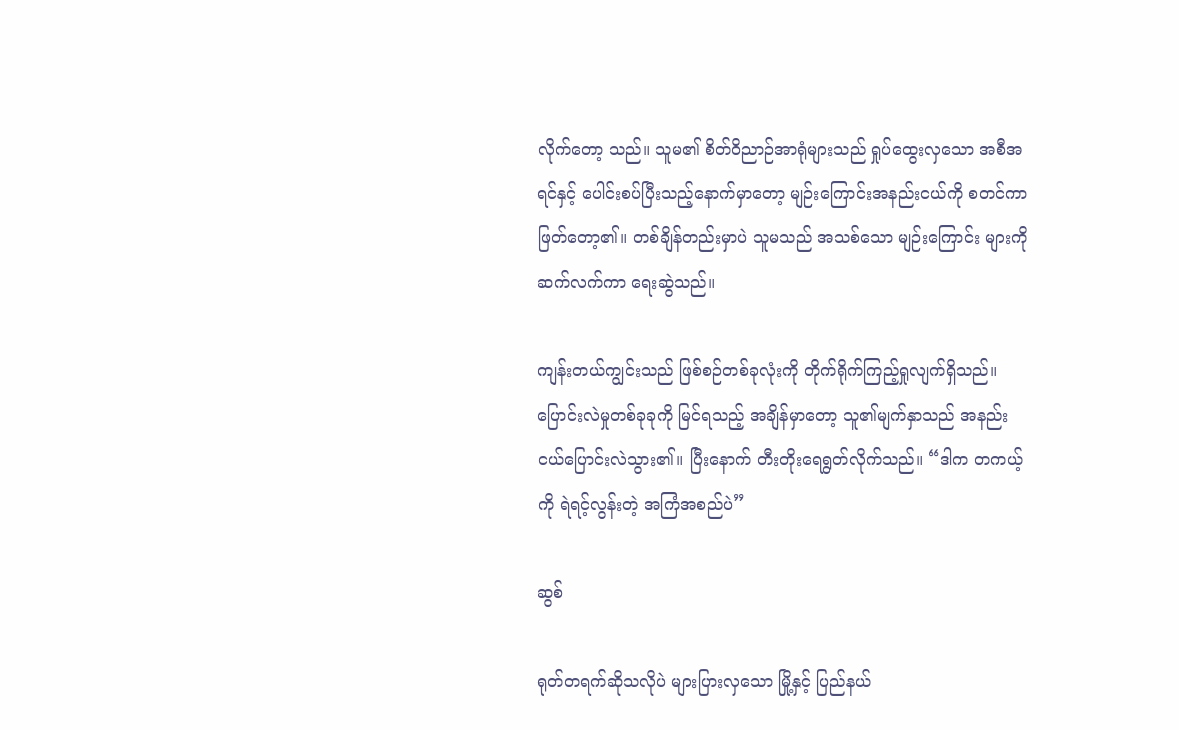လိုက်တော့ သည်။ သူမ၏ စိတ်ဝိညာဉ်အာရုံများသည် ရှုပ်ထွေးလှသော အစီအရင်နှင့် ပေါင်းစပ်ပြီးသည့်နောက်မှာတော့ မျဉ်းကြောင်းအနည်းငယ်ကို စတင်ကာ ဖြတ်တော့၏။ တစ်ချိန်တည်းမှာပဲ သူမသည် အသစ်သော မျဉ်းကြောင်း များကို ဆက်လက်ကာ ရေးဆွဲသည်။

ကျန်းတယ်ကျွင်းသည် ဖြစ်စဉ်တစ်ခုလုံးကို တိုက်ရိုက်ကြည့်ရှုလျက်ရှိသည်။ ပြောင်းလဲမှုတစ်ခုခုကို မြင်ရသည့် အချိန်မှာတော့ သူ၏မျက်နှာသည် အနည်းငယ်ပြောင်းလဲသွား၏။ ပြီးနောက် တီးတိုးရေရွတ်လိုက်သည်။ “ဒါက တကယ့်ကို ရဲရင့်လွန်းတဲ့ အကြံအစည်ပဲ”

ဆွစ်

ရုတ်တရက်ဆိုသလိုပဲ များပြားလှသော မြို့နှင့် ပြည်နယ်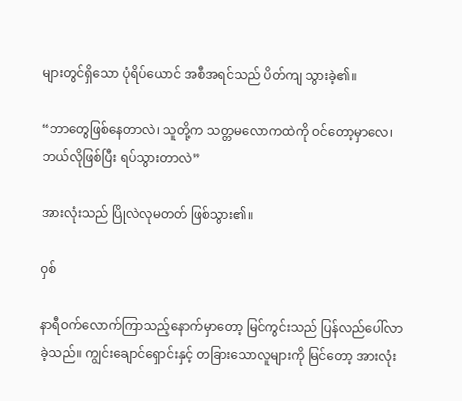များတွင်ရှိသော ပုံရိပ်ယောင် အစီအရင်သည် ပိတ်ကျ သွားခဲ့၏။

“ဘာတွေဖြစ်နေတာလဲ၊ သူတို့က သတ္တမလောကထဲကို ဝင်တော့မှာလေ၊ ဘယ်လိုဖြစ်ပြီး ရပ်သွားတာလဲ”

အားလုံးသည် ပြိုလဲလုမတတ် ဖြစ်သွား၏။

ဝှစ်

နာရီဝက်လောက်ကြာသည့်နောက်မှာတော့ မြင်ကွင်းသည် ပြန်လည်ပေါ်လာခဲ့သည်။ ကျွင်းချောင်ရှောင်းနှင့် တခြားသောလူများကို မြင်တော့ အားလုံး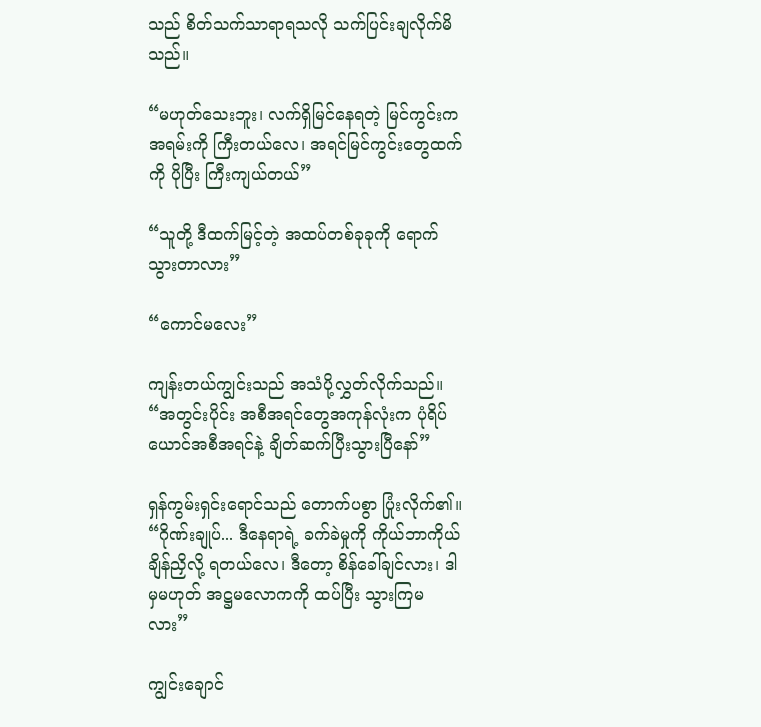သည် စိတ်သက်သာရာရသလို သက်ပြင်းချလိုက်မိသည်။

“မဟုတ်သေးဘူး၊ လက်ရှိမြင်နေရတဲ့ မြင်ကွင်းက အရမ်းကို ကြီးတယ်လေ၊ အရင်မြင်ကွင်းတွေထက်ကို ပိုပြီး ကြီးကျယ်တယ်”

“သူတို့ ဒီထက်မြင့်တဲ့ အထပ်တစ်ခုခုကို ရောက်သွားတာလား”

“ကောင်မလေး”

ကျန်းတယ်ကျွင်းသည် အသံပို့လွှတ်လိုက်သည်။ “အတွင်းပိုင်း အစီအရင်တွေအကုန်လုံးက ပုံရိပ်ယောင်အစီအရင်နဲ့ ချိတ်ဆက်ပြီးသွားပြီနော်”

ရှန်ကွမ်းရှင်းရောင်သည် တောက်ပစွာ ပြုံးလိုက်၏။ “ဂိုဏ်းချုပ်... ဒီနေရာရဲ့ ခက်ခဲမှုကို ကိုယ်ဘာကိုယ် ချိန်ညှိလို့ ရတယ်လေ၊ ဒီတော့ စိန်ခေါ်ချင်လား၊ ဒါမှမဟုတ် အဋ္ဌမလောကကို ထပ်ပြီး သွားကြမလား”

ကျွင်းချောင်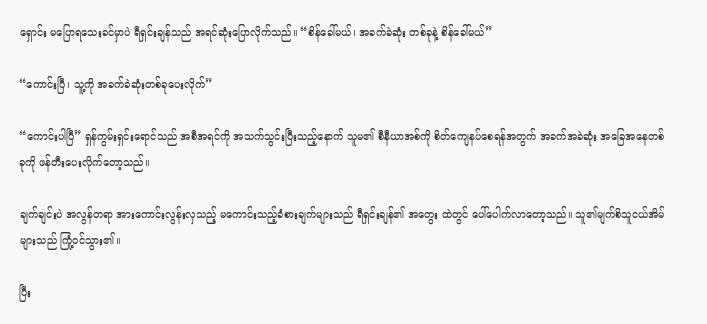ရှောင်း မပြောရသေးခင်မှာပဲ ရီရှင်းချန်သည် အရင်ဆုံးပြောလိုက်သည်။ “စိန်ခေါ်မယ်၊ အခက်ခဲဆုံး တစ်ခုနဲ့ စိန်ခေါ်မယ်”

“ကောင်းပြီ၊ သူ့ကို အခက်ခဲဆုံးတစ်ခုပေးလိုက်”

“ကောင်းပါပြီ” ရှန်ကွမ်းရှင်းရောင်သည် အစီအရင်ကို အသက်သွင်းပြီးသည့်နောက် သူမ၏ စီနီယာအစ်ကို စိတ်ကျေနပ်စေရန်အတွက် အခက်အခဲဆုံး အခြေအနေတစ်ခုကို ဖန်တီးပေးလိုက်တော့သည်။

ချက်ချင်းပဲ အလွန်တရာ အားကောင်းလွန်းလှသည့် မကောင်းသည့်ခံစားချက်များသည် ရီရှင်းချန်၏ အတွေး ထဲတွင် ပေါ်ပေါက်လာတော့သည်။ သူ၏မျက်စိသူငယ်အိမ်များသည် ကြုံ့ဝင်သွား၏။

ပြီး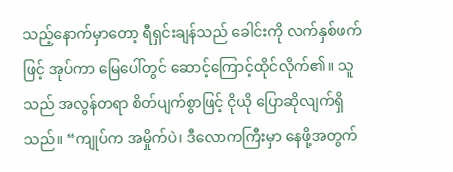သည့်နောက်မှာတော့ ရီရှင်းချန်သည် ခေါင်းကို လက်နှစ်ဖက်ဖြင့် အုပ်ကာ မြေပေါ်တွင် ဆောင့်ကြောင့်ထိုင်လိုက်၏။ သူသည် အလွန်တရာ စိတ်ပျက်စွာဖြင့် ငိုယို ပြောဆိုလျက်ရှိသည်။ “ကျုပ်က အမှိုက်ပဲ၊ ဒီလောကကြီးမှာ နေဖို့အတွက်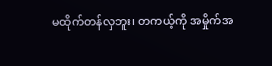မထိုက်တန်လှဘူး၊ တကယ့်ကို အမှိုက်အ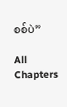စစ်ပဲ”

All Chapters